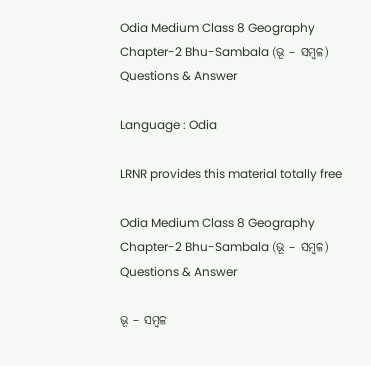Odia Medium Class 8 Geography Chapter-2 Bhu-Sambala (ଭୂ – ସମ୍ବଳ) Questions & Answer

Language : Odia

LRNR provides this material totally free

Odia Medium Class 8 Geography Chapter-2 Bhu-Sambala (ଭୂ – ସମ୍ବଳ) Questions & Answer

ଭୂ – ସମ୍ବଳ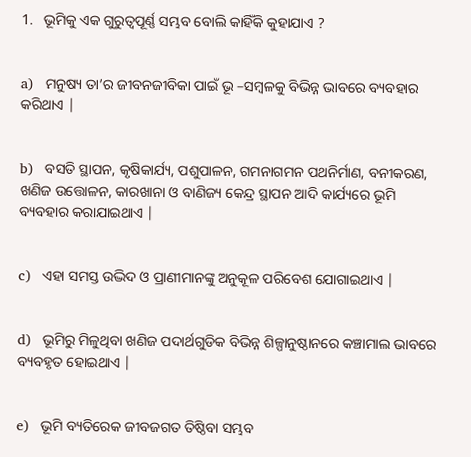1.   ଭୂମିକୁ ଏକ ଗୁରୁତ୍ବପୂର୍ଣ୍ଣ ସମ୍ଭବ ବୋଲି କାହିଁକି କୁହାଯାଏ ?


a)   ମନୁଷ୍ୟ ତା’ର ଜୀବନଜୀବିକା ପାଇଁ ଭୂ –ସମ୍ବଳକୁ ବିଭିନ୍ନ ଭାବରେ ବ୍ୟବହାର କରିଥାଏ |


b)   ବସତି ସ୍ଥାପନ, କୃଷିକାର୍ଯ୍ୟ, ପଶୁପାଳନ, ଗମନାଗମନ ପଥନିର୍ମାଣ, ବନୀକରଣ, ଖଣିଜ ଉତ୍ତୋଳନ, କାରଖାନା ଓ ବାଣିଜ୍ୟ କେନ୍ଦ୍ର ସ୍ଥାପନ ଆଦି କାର୍ଯ୍ୟରେ ଭୂମି ବ୍ୟବହାର କରାଯାଇଥାଏ |


c)   ଏହା ସମସ୍ତ ଉଦ୍ଭିଦ ଓ ପ୍ରାଣୀମାନଙ୍କୁ ଅନୁକୂଳ ପରିବେଶ ଯୋଗାଇଥାଏ |


d)   ଭୂମିରୁ ମିଳୁଥିବା ଖଣିଜ ପଦାର୍ଥଗୁଡିକ ବିଭିନ୍ନ ଶିଳ୍ପାନୁଷ୍ଠାନରେ କଞ୍ଚାମାଲ ଭାବରେ ବ୍ୟବହୃତ ହୋଇଥାଏ |


e)   ଭୂମି ବ୍ୟତିରେକ ଜୀବଜଗତ ତିଷ୍ଠିବା ସମ୍ଭବ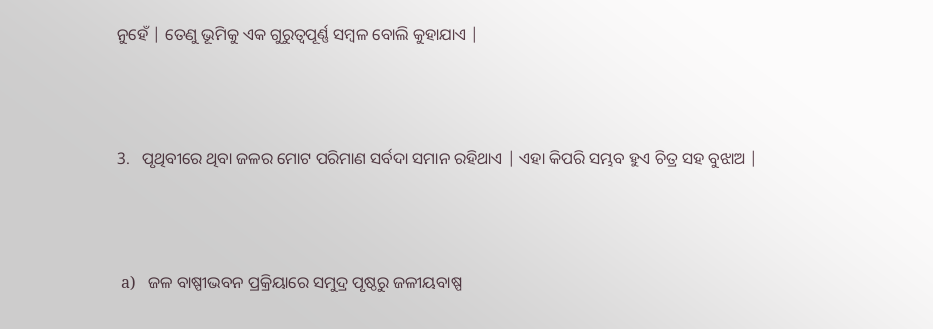ନୁହେଁ | ତେଣୁ ଭୂମିକୁ ଏକ ଗୁରୁତ୍ବପୂର୍ଣ୍ଣ ସମ୍ବଳ ବୋଲି କୁହାଯାଏ |



3.   ପୃଥିବୀରେ ଥିବା ଜଳର ମୋଟ ପରିମାଣ ସର୍ବଦା ସମାନ ରହିଥାଏ | ଏହା କିପରି ସମ୍ଭବ ହୁଏ ଚିତ୍ର ସହ ବୁଝାଅ |



 a)   ଜଳ ବାଷ୍ପୀଭବନ ପ୍ରକ୍ରିୟାରେ ସମୁଦ୍ର ପୃଷ୍ଠରୁ ଜଳୀୟବାଷ୍ପ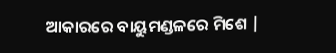ଆକାରରେ ବାୟୁମଣ୍ଡଳରେ ମିଶେ |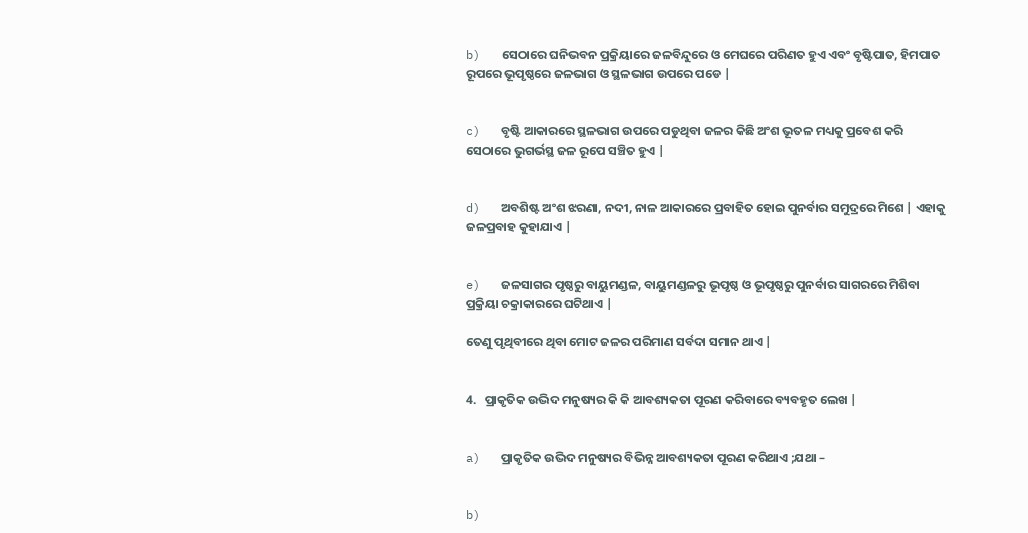b)   ସେଠାରେ ଘନିଭବନ ପ୍ରକ୍ରିୟାରେ ଜଳବିନ୍ଦୁରେ ଓ ମେଘରେ ପରିଣତ ହୁଏ ଏବଂ ବୃଷ୍ଟିପାତ, ହିମପାତ ରୂପରେ ଭୂପୃଷ୍ଠରେ ଜଳଭାଗ ଓ ସ୍ଥଳଭାଗ ଉପରେ ପଡେ |


c)   ବୃଷ୍ଟି ଆକାରରେ ସ୍ଥଳଭାଗ ଉପରେ ପଡୁଥିବା ଜଳର କିଛି ଅଂଶ ଭୂତଳ ମଧ୍ୟକୁ ପ୍ରବେଶ କରି ସେଠାରେ ଭୁଗର୍ଭସ୍ଥ ଜଳ ରୂପେ ସଞ୍ଚିତ ହୁଏ |


d)   ଅବଶିଷ୍ଟ ଅଂଶ ଝରଣା, ନଦୀ, ନାଳ ଆକାରରେ ପ୍ରବାହିତ ହୋଇ ପୁନର୍ବାର ସମୁଦ୍ରରେ ମିଶେ | ଏହାକୁ ଜଳପ୍ରବାହ କୁହାଯାଏ |


e)   ଜଳସାଗର ପୃଷ୍ଠରୁ ବାୟୁମଣ୍ଡଳ, ବାୟୁମଣ୍ଡଳରୁ ଭୂପୃଷ୍ଠ ଓ ଭୂପୃଷ୍ଠରୁ ପୁନର୍ବାର ସାଗରରେ ମିଶିବା ପ୍ରକ୍ରିୟା ଚକ୍ରାକାରରେ ଘଟିଥାଏ |

ତେଣୁ ପୃଥିବୀରେ ଥିବା ମୋଟ ଜଳର ପରିମାଣ ସର୍ବଦା ସମାନ ଥାଏ |


4.   ପ୍ରାକୃତିକ ଉଦ୍ଭିଦ ମନୁଷ୍ୟର କି କି ଆବଶ୍ୟକତା ପୂରଣ କରିବାରେ ବ୍ୟବହୃତ ଲେଖ |


a)   ପ୍ରାକୃତିକ ଉଦ୍ଭିଦ ମନୁଷ୍ୟର ବିଭିନ୍ନ ଆବଶ୍ୟକତା ପୂରଣ କରିଥାଏ ;ଯଥା –


b)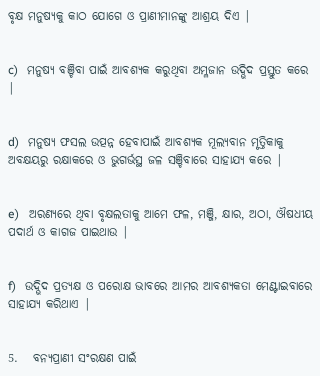ବୃକ୍ଷ ମନୁଷ୍ୟକୁ କାଠ ଯୋଗେ ଓ ପ୍ରାଣୀମାନଙ୍କୁ ଆଶ୍ରୟ ଦିଏ |


c)   ମନୁଷ୍ୟ ବଞ୍ଚିବା ପାଇଁ ଆବଶ୍ୟକ କରୁଥିବା ଅମ୍ଳଜାନ ଉଦ୍ଭିଦ ପ୍ରସ୍ତୁତ କରେ |


d)   ମନୁଷ୍ୟ ଫସଲ ଉତ୍ପନ୍ନ ହେବାପାଇଁ ଆବଶ୍ୟକ ମୂଲ୍ୟବାନ ମୃତ୍ତିକାକୁ ଅବକ୍ଷୟରୁ ରକ୍ଷାକରେ ଓ ଭୁଗର୍ଭସ୍ଥ ଜଳ ସଞ୍ଚିବାରେ ସାହାଯ୍ୟ କରେ |


e)   ଅରଣ୍ୟରେ ଥିବା ବୃକ୍ଷଲତାକୁ ଆମେ ଫଳ, ମଞ୍ଜି, କ୍ଷାର, ଅଠା, ଔଷଧୀୟ ପଦାର୍ଥ ଓ କାଗଜ ପାଇଥାଉ |


f)   ଉଦ୍ଭିଦ ପ୍ରତ୍ୟକ୍ଷ ଓ ପରୋକ୍ଷ ଭାବରେ ଆମର ଆବଶ୍ୟକତା ମେଣ୍ଟାଇବାରେ ସାହାଯ୍ୟ କରିଥାଏ |


5.   ବନ୍ୟପ୍ରାଣୀ ସଂରକ୍ଷଣ ପାଇଁ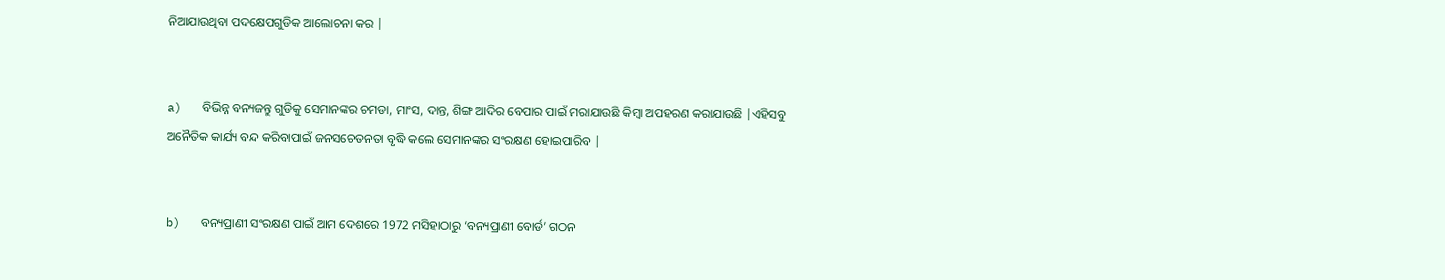ନିଆଯାଉଥିବା ପଦକ୍ଷେପଗୁଡିକ ଆଲୋଚନା କର |


a)   ବିଭିନ୍ନ ବନ୍ୟଜନ୍ତୁ ଗୁଡିକୁ ସେମାନଙ୍କର ଚମଡା, ମାଂସ, ଦାନ୍ତ, ଶିଙ୍ଗ ଆଦିର ବେପାର ପାଇଁ ମରାଯାଉଛି କିମ୍ବା ଅପହରଣ କରାଯାଉଛି |ଏହିସବୁ ଅନୈତିକ କାର୍ଯ୍ୟ ବନ୍ଦ କରିବାପାଇଁ ଜନସଚେତନତା ବୃଦ୍ଧି କଲେ ସେମାନଙ୍କର ସଂରକ୍ଷଣ ହୋଇପାରିବ |


b)   ବନ୍ୟପ୍ରାଣୀ ସଂରକ୍ଷଣ ପାଇଁ ଆମ ଦେଶରେ 1972 ମସିହାଠାରୁ ‘ବନ୍ୟପ୍ରାଣୀ ବୋର୍ଡ’ ଗଠନ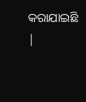କରାଯାଇଛି |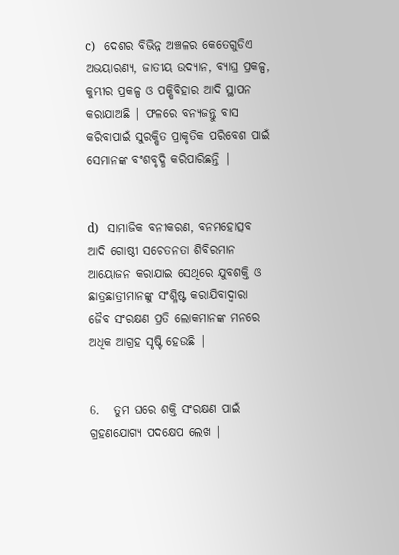c)   ଦେଶର ବିଭିନ୍ନ ଅଞ୍ଚଳର କେତେଗୁଡିଏ ଅଭୟାରଣ୍ୟ, ଜାତୀୟ ଉଦ୍ୟାନ, ବ୍ୟାଘ୍ର ପ୍ରକଳ୍ପ, କୁମ୍ଭୀର ପ୍ରକଳ୍ପ ଓ ପକ୍ଷିବିହାର ଆଦି ସ୍ଥାପନ କରାଯାଅଛି | ଫଳରେ ବନ୍ୟଜନ୍ତୁ ବାସ କରିବାପାଇଁ ସୁରକ୍ଷିତ ପ୍ରାକୃତିକ ପରିବେଶ ପାଇଁ ସେମାନଙ୍କ ବଂଶବୃଦ୍ଧି କରିପାରିଛନ୍ତି |


d)   ସାମାଜିକ ବନୀକରଣ, ବନମହୋତ୍ସବ ଆଦି ଗୋଷ୍ଠୀ ସଚେତନତା ଶିବିରମାନ ଆୟୋଜନ କରାଯାଇ ସେଥିରେ ଯୁବଶକ୍ତି ଓ ଛାତ୍ରଛାତ୍ରୀମାନଙ୍କୁ ସଂଶ୍ଳିଷ୍ଟ କରାଯିବାଦ୍ୱାରା ଜୈବ ସଂରକ୍ଷଣ ପ୍ରତି ଲୋକମାନଙ୍କ ମନରେ ଅଧିକ ଆଗ୍ରହ ସୃଷ୍ଟି ହେଉଛି |


6.   ତୁମ ଘରେ ଶକ୍ତି ସଂରକ୍ଷଣ ପାଇଁ ଗ୍ରହଣଯୋଗ୍ୟ ପଦକ୍ଷେପ ଲେଖ |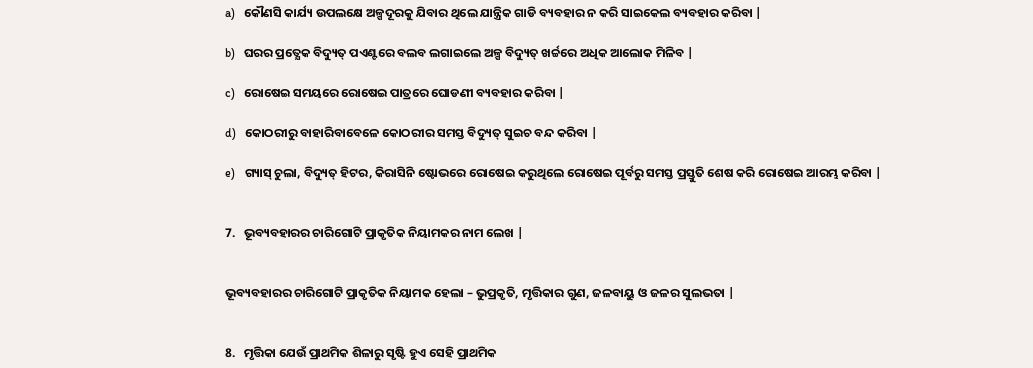a)   କୌଣସି କାର୍ଯ୍ୟ ଉପଲକ୍ଷେ ଅଳ୍ପଦୂରକୁ ଯିବାର ଥିଲେ ଯାନ୍ତ୍ରିକ ଗାଡି ବ୍ୟବହାର ନ କରି ସାଇକେଲ ବ୍ୟବହାର କରିବା |

b)   ଘରର ପ୍ରତ୍ଯେକ ବିଦ୍ୟୁତ୍ ପଏଣ୍ଟରେ ବଲବ ଲଗାଇଲେ ଅଳ୍ପ ବିଦ୍ୟୁତ୍ ଖର୍ଚ୍ଚରେ ଅଧିକ ଆଲୋକ ମିଳିବ |

c)   ରୋଷେଇ ସମୟରେ ରୋଷେଇ ପାତ୍ରରେ ଘୋଡଣୀ ବ୍ୟବହାର କରିବା |

d)   କୋଠରୀରୁ ବାହାରିବାବେଳେ କୋଠରୀର ସମସ୍ତ ବିଦ୍ୟୁତ୍ ସୁଇଚ ବନ୍ଦ କରିବା |

e)   ଗ୍ୟାସ୍ ଚୁଲା, ବିଦ୍ୟୁତ୍ ହିଟର, କିରାସିନି ଷ୍ଟୋଭରେ ରୋଷେଇ କରୁଥିଲେ ରୋଷେଇ ପୂର୍ବରୁ ସମସ୍ତ ପ୍ରସ୍ତୁତି ଶେଷ କରି ରୋଷେଇ ଆରମ୍ଭ କରିବା |


7.   ଭୂବ୍ୟବହାରର ଚାରିଗୋଟି ପ୍ରାକୃତିକ ନିୟାମକର ନାମ ଲେଖ |


ଭୂବ୍ୟବହାରର ଚାରିଗୋଟି ପ୍ରାକୃତିକ ନିୟାମକ ହେଲା – ଭୁପ୍ରକୃତି, ମୃତ୍ତିକାର ଗୁଣ, ଜଳବାୟୁ ଓ ଜଳର ସୁଲଭତା |


8.   ମୃତ୍ତିକା ଯେଉଁ ପ୍ରାଥମିକ ଶିଳାରୁ ସୃଷ୍ଟି ହୁଏ ସେହି ପ୍ରାଥମିକ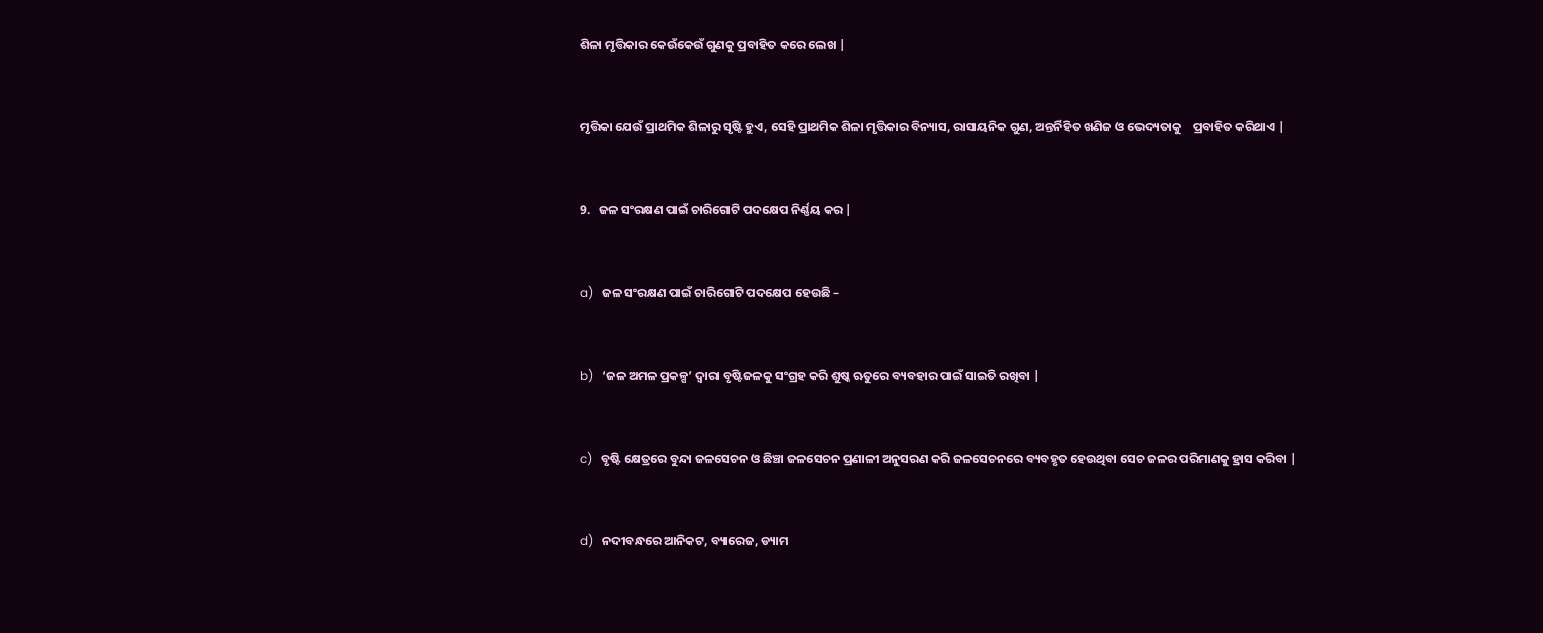ଶିଳା ମୃତ୍ତିକାର କେଉଁକେଉଁ ଗୁଣକୁ ପ୍ରବାହିତ କରେ ଲେଖ |


ମୃତ୍ତିକା ଯେଉଁ ପ୍ରାଥମିକ ଶିଳାରୁ ସୃଷ୍ଟି ହୁଏ, ସେହି ପ୍ରାଥମିକ ଶିଳା ମୃତ୍ତିକାର ବିନ୍ୟାସ, ରାସାୟନିକ ଗୁଣ, ଅନ୍ତର୍ନିହିତ ଖଣିଜ ଓ ଭେଦ୍ୟତାକୁ    ପ୍ରବାହିତ କରିଥାଏ |


9.   ଜଳ ସଂରକ୍ଷଣ ପାଇଁ ଚାରିଗୋଟି ପଦକ୍ଷେପ ନିର୍ଣ୍ଣୟ କର |


a)   ଜଳ ସଂରକ୍ଷଣ ପାଇଁ ଚାରିଗୋଟି ପଦକ୍ଷେପ ହେଉଛି –


b)   ‘ଜଳ ଅମଳ ପ୍ରକଳ୍ପ’ ଦ୍ୱାରା ବୃଷ୍ଟିଜଳକୁ ସଂଗ୍ରହ କରି ଶୁଷ୍କ ଋତୁରେ ବ୍ୟବହାର ପାଇଁ ସାଇତି ରଖିବା |


c)   ବୃଷ୍ଟି କ୍ଷେତ୍ରରେ ବୁନ୍ଦା ଜଳସେଚନ ଓ ଛିଞ୍ଚା ଜଳସେଚନ ପ୍ରଣାଳୀ ଅନୁସରଣ କରି ଜଳସେଚନରେ ବ୍ୟବହୃତ ହେଉଥିବା ସେଚ ଜଳର ପରିମାଣକୁ ହ୍ରାସ କରିବା |


d)   ନଦୀବନ୍ଧରେ ଆନିକଟ, ବ୍ୟାରେଜ, ଡ୍ୟାମ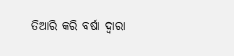ତିଆରି କରି ବର୍ଷା ଦ୍ୱାରା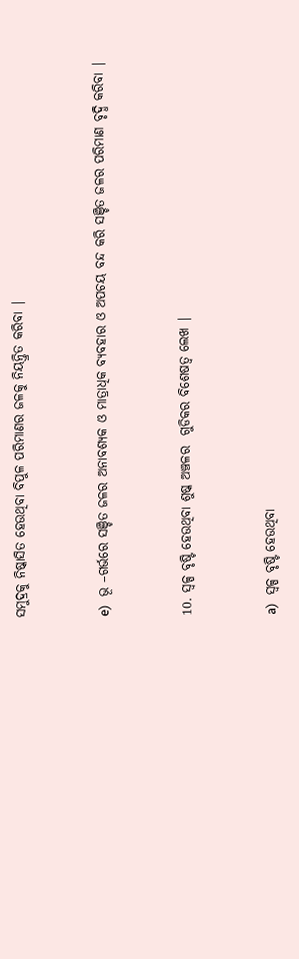ସମୁଦ୍ରକୁ ନିଷ୍କାସିତ ହେଉଥିବା ବିପୁଳ ପରିମାଣର ଜଳକୁ ନିୟନ୍ତ୍ରିତ କରିବା |


e)   ଭୂ –ଗର୍ଭରେ ସଞ୍ଚିତ ଜଳର ଅନାବଶ୍ୟକ ଓ ମାତ୍ରାଧିକ ବ୍ୟବହାର ଓ ଅପଚୟ ବନ୍ଦ କରି ସଞ୍ଚିତ ଜଳର ପରିମାଣ ବୃଦ୍ଧି କରିବା |


10. ସ୍ୱଳ୍ପ ବୃଷ୍ଟି ହେଉଥିବା ଶୁଷ୍କ ଅଞ୍ଚଳର  ଗୁଡିକର ବିଶେଷତ୍ୱ ଲେଖ |


a)   ସ୍ୱଳ୍ପ ବୃଷ୍ଟି ହେଉଥିବା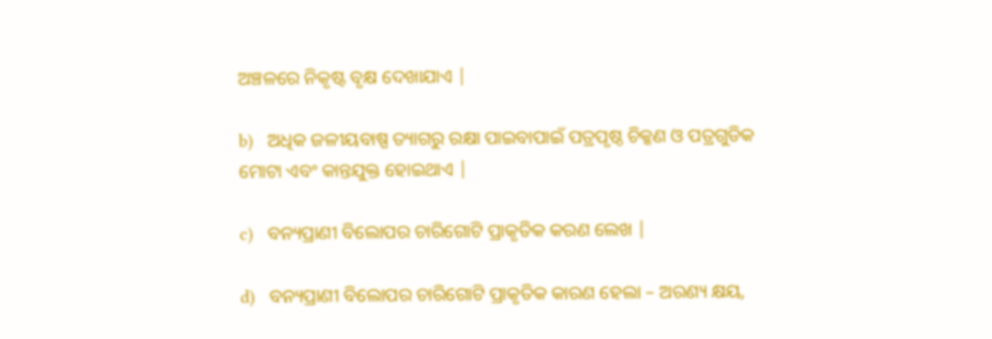ଅଞ୍ଚଳରେ ନିକୃଷ୍ଟ ବୃକ୍ଷ ଦେଖାଯାଏ |

b)   ଅଧିକ ଜଳୀୟବାଷ୍ପ ତ୍ୟାଗରୁ ରକ୍ଷା ପାଇବାପାଇଁ ପତ୍ରପୃଷ୍ଠ ଚିକ୍କଣ ଓ ପତ୍ରଗୁଡିକ ମୋଟା ଏବଂ କାନ୍ତଯୁକ୍ତ ହୋଇଥାଏ |

c)   ବନ୍ୟପ୍ରାଣୀ ବିଲୋପର ଚାରିଗୋଟି ପ୍ରାକୃତିକ କରଣ ଲେଖ |

d)   ବନ୍ୟପ୍ରାଣୀ ବିଲୋପର ଚାରିଗୋଟି ପ୍ରାକୃତିକ କାରଣ ହେଲା – ଅରଣ୍ୟ କ୍ଷୟ,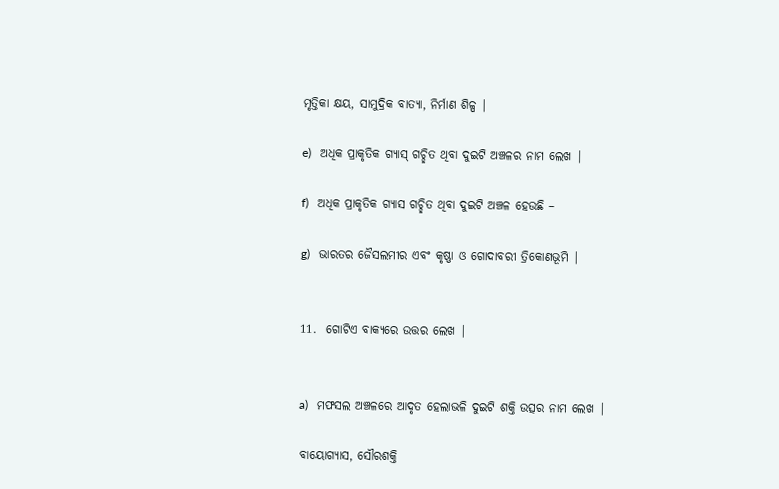ମୃତ୍ତିକା କ୍ଷୟ, ସାମୁଦ୍ରିକ ବାତ୍ୟା, ନିର୍ମାଣ ଶିଳ୍ପ |

e)   ଅଧିକ ପ୍ରାକୃତିକ ଗ୍ୟାସ୍ ଗଚ୍ଛିତ ଥିବା ଦୁଇଟି ଅଞ୍ଚଳର ନାମ ଲେଖ |

f)   ଅଧିକ ପ୍ରାକୃତିକ ଗ୍ୟାସ ଗଚ୍ଛିତ ଥିବା ଦୁଇଟି ଅଞ୍ଚଳ ହେଉଛି –

g)   ଭାରତର ଜୈସଲମୀର ଏବଂ କୃଷ୍ଣା ଓ ଗୋଦାବରୀ ତ୍ରିକୋଣଭୂମି |


11.  ଗୋଟିଏ ବାକ୍ୟରେ ଉତ୍ତର ଲେଖ |


a)   ମଫସଲ ଅଞ୍ଚଳରେ ଆଦୃତ ହେଲାଭଳି ଦୁଇଟି ଶକ୍ତି ଉତ୍ସର ନାମ ଲେଖ |

ବାୟୋଗ୍ୟାସ, ସୌରଶକ୍ତି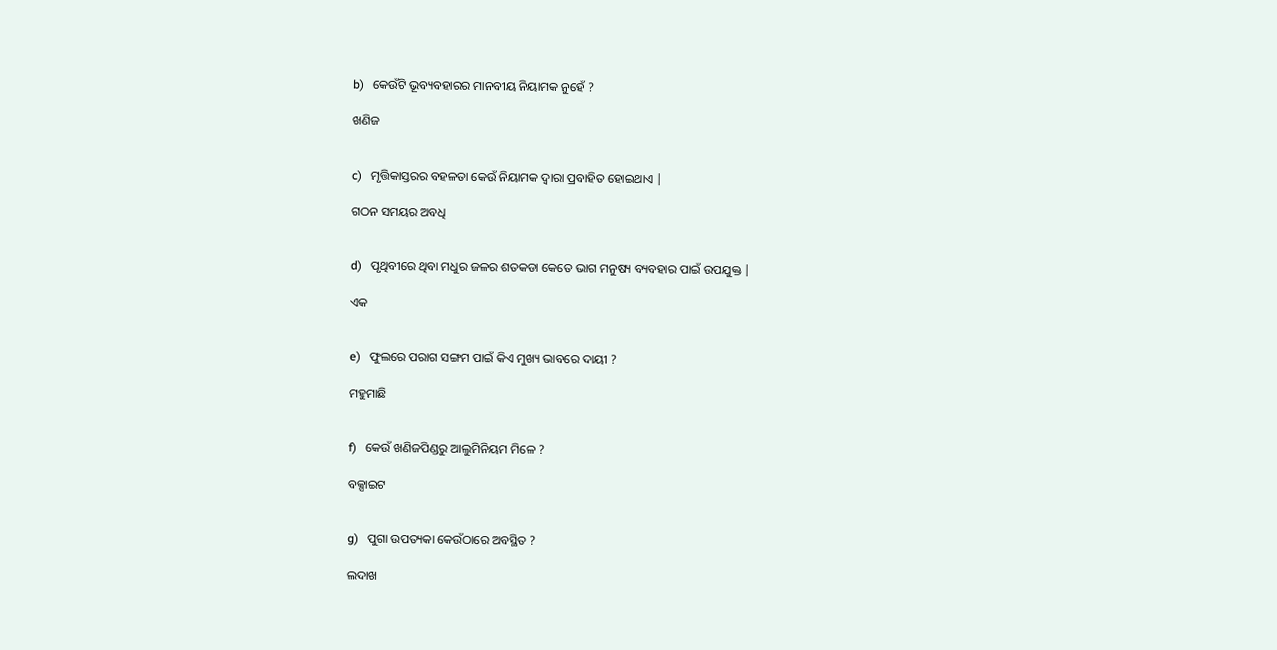b)   କେଉଁଟି ଭୂବ୍ୟବହାରର ମାନବୀୟ ନିୟାମକ ନୁହେଁ ?

ଖଣିଜ


c)   ମୃତ୍ତିକାସ୍ତରର ବହଳତା କେଉଁ ନିୟାମକ ଦ୍ୱାରା ପ୍ରବାହିତ ହୋଇଥାଏ |

ଗଠନ ସମୟର ଅବଧି


d)   ପୃଥିବୀରେ ଥିବା ମଧୁର ଜଳର ଶତକଡା କେତେ ଭାଗ ମନୁଷ୍ୟ ବ୍ୟବହାର ପାଇଁ ଉପଯୁକ୍ତ |

ଏକ


e)   ଫୁଲରେ ପରାଗ ସଙ୍ଗମ ପାଇଁ କିଏ ମୁଖ୍ୟ ଭାବରେ ଦାୟୀ ?

ମହୁମାଛି


f)   କେଉଁ ଖଣିଜପିଣ୍ଡରୁ ଆଲୁମିନିୟମ ମିଳେ ?

ବକ୍ସାଇଟ


g)   ପୁଗା ଉପତ୍ୟକା କେଉଁଠାରେ ଅବସ୍ଥିତ ?

ଲଦାଖ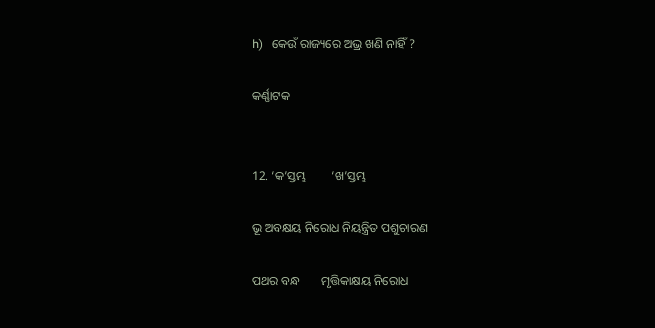h)   କେଉଁ ରାଜ୍ୟରେ ଅଭ୍ର ଖଣି ନାହିଁ ?

କର୍ଣ୍ଣାଟକ


12. ‘କ’ସ୍ତମ୍ଭ        ‘ଖ’ସ୍ତମ୍ଭ

ଭୂ ଅବକ୍ଷୟ ନିରୋଧ ନିୟନ୍ତ୍ରିତ ପଶୁଚାରଣ

ପଥର ବନ୍ଧ       ମୃତ୍ତିକାକ୍ଷୟ ନିରୋଧ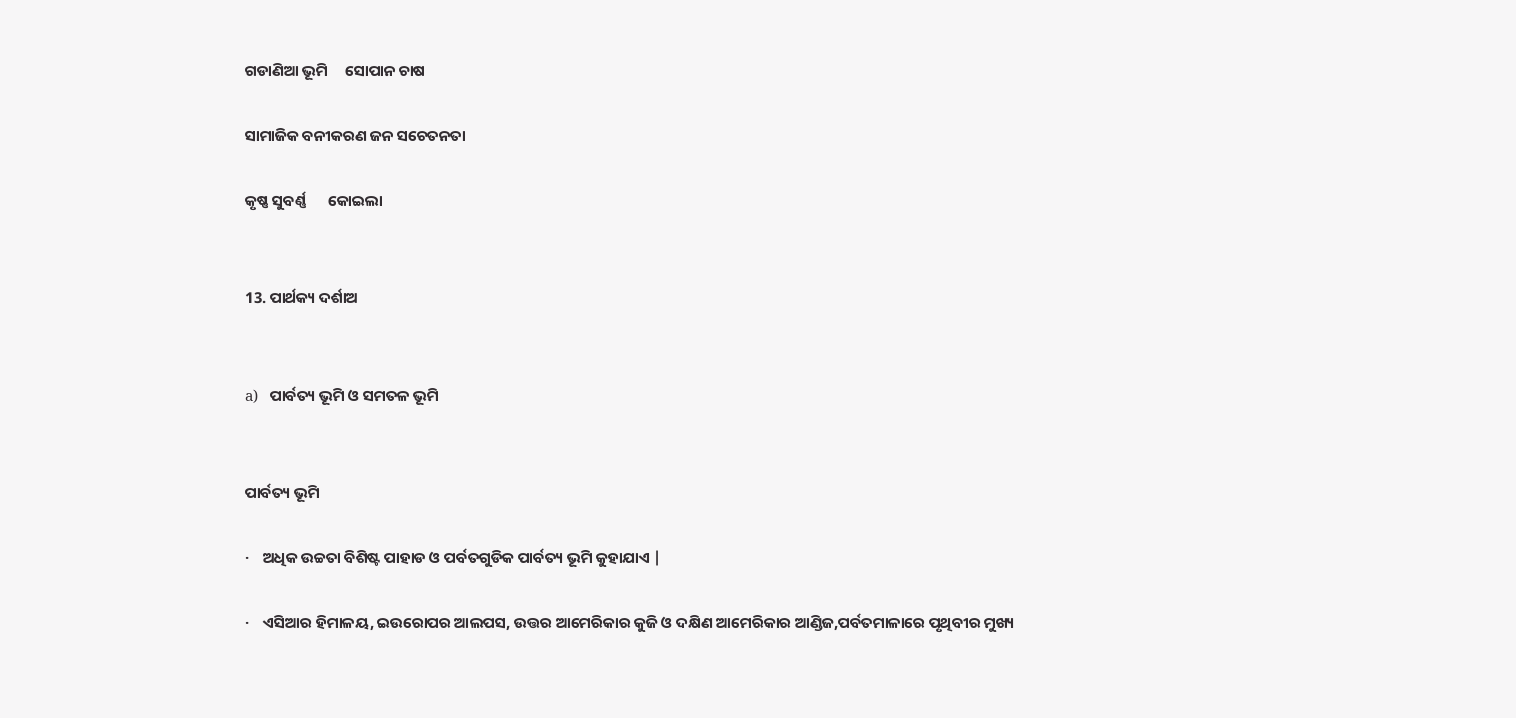ଗଡାଣିଆ ଭୂମି     ସୋପାନ ଚାଷ

ସାମାଜିକ ବନୀକରଣ ଜନ ସଚେତନତା

କୃଷ୍ଣ ସୁବର୍ଣ୍ଣ      କୋଇଲା


13. ପାର୍ଥକ୍ୟ ଦର୍ଶାଅ


a)   ପାର୍ବତ୍ୟ ଭୂମି ଓ ସମତଳ ଭୂମି


ପାର୍ବତ୍ୟ ଭୂମି

·    ଅଧିକ ଉଚ୍ଚତା ବିଶିଷ୍ଟ ପାହାଡ ଓ ପର୍ବତଗୁଡିକ ପାର୍ବତ୍ୟ ଭୂମି କୁହାଯାଏ |

·    ଏସିଆର ହିମାଳୟ, ଇଉରୋପର ଆଲପସ, ଉତ୍ତର ଆମେରିକାର କୁଜି ଓ ଦକ୍ଷିଣ ଆମେରିକାର ଆଣ୍ଡିଜ,ପର୍ବତମାଳାରେ ପୃଥିବୀର ମୁଖ୍ୟ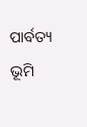ପାର୍ବତ୍ୟ ଭୂମି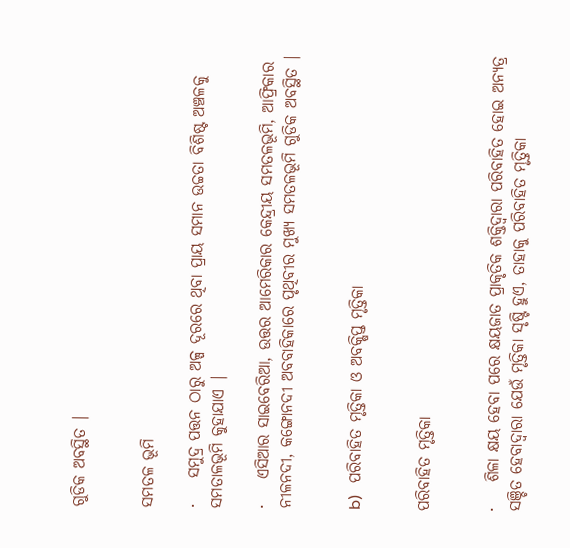ଗୁଡିକ ଅବସ୍ଥିତ |


ସମତଳ ଭୂମି

·    ସମୁଦ୍ର ପତ୍ତନ ଠାରୁ ଅଳ୍ପ ଦୂରରେ ଥିବା ପ୍ରାୟ ସମାନ ଉଚ୍ଚତା ବିଶିଷ୍ଟ ଅଞ୍ଚଳକୁ ସମତାଳଭୂମି କୁହାଯାଏ |

·    ଏସିଆର ସାଇବେରିଆ, ଉତ୍ତର ଆମେରିକାର କେନ୍ଦ୍ରୀୟ ସମତଳଭୂମି, ଆଫ୍ରିକାର ନୀଳନଦୀ, କଙ୍ଗୋନଦୀ ଅବବାହିକାରେ ପୃଥିବୀର ମୁଖ୍ୟ ସମତଳଭୂମି ଗୁଡିକ ଅବସ୍ଥିତ |


b)   ପରିବାହିତ ମୃତ୍ତିକା ଓ ଅବକ୍ଷିପ୍ତ ମୃତ୍ତିକା


ପରିବାହିତ ମୃତ୍ତିକା


·    ଶିଳା କ୍ଷୟ ହେବା ପରେ କ୍ଷୟଜାତ ପ୍ରାକୃତିକ ଶକ୍ତିଦ୍ଵାରା ପରିବାହିତ ହୋଇ ଅନ୍ୟତ୍ର ସଞ୍ଚିତ ହେବାଦ୍ୱାରା ଯେଉଁ ମୃତ୍ତିକା ସୃଷ୍ଟି ହୁଏ, ତାହାକୁ ପରିବାହିତ ମୃତ୍ତିକା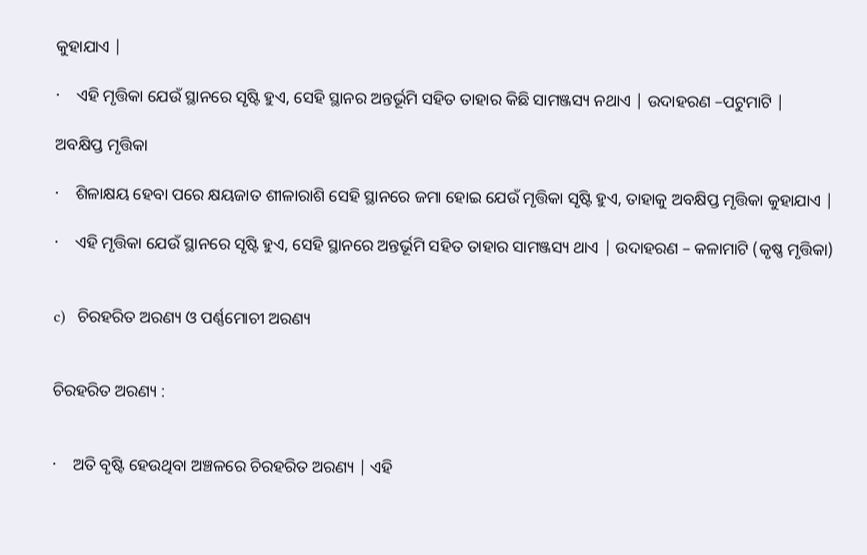କୁହାଯାଏ |

·    ଏହି ମୃତ୍ତିକା ଯେଉଁ ସ୍ଥାନରେ ସୃଷ୍ଟି ହୁଏ, ସେହି ସ୍ଥାନର ଅନ୍ତର୍ଭୂମି ସହିତ ତାହାର କିଛି ସାମଞ୍ଜସ୍ୟ ନଥାଏ | ଉଦାହରଣ –ପଟୁମାଟି |

ଅବକ୍ଷିପ୍ତ ମୃତ୍ତିକା

·    ଶିଳାକ୍ଷୟ ହେବା ପରେ କ୍ଷୟଜାତ ଶୀଳାରାଶି ସେହି ସ୍ଥାନରେ ଜମା ହୋଇ ଯେଉଁ ମୃତ୍ତିକା ସୃଷ୍ଟି ହୁଏ, ତାହାକୁ ଅବକ୍ଷିପ୍ତ ମୃତ୍ତିକା କୁହାଯାଏ |

·    ଏହି ମୃତ୍ତିକା ଯେଉଁ ସ୍ଥାନରେ ସୃଷ୍ଟି ହୁଏ, ସେହି ସ୍ଥାନରେ ଅନ୍ତର୍ଭୂମି ସହିତ ତାହାର ସାମଞ୍ଜସ୍ୟ ଥାଏ | ଉଦାହରଣ – କଳାମାଟି (କୃଷ୍ଣ ମୃତ୍ତିକା)


c)   ଚିରହରିତ ଅରଣ୍ୟ ଓ ପର୍ଣ୍ଣମୋଚୀ ଅରଣ୍ୟ


ଚିରହରିତ ଅରଣ୍ୟ :


·    ଅତି ବୃଷ୍ଟି ହେଉଥିବା ଅଞ୍ଚଳରେ ଚିରହରିତ ଅରଣ୍ୟ | ଏହି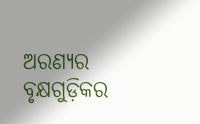ଅରଣ୍ୟର ବୃକ୍ଷଗୁଡ଼ିକର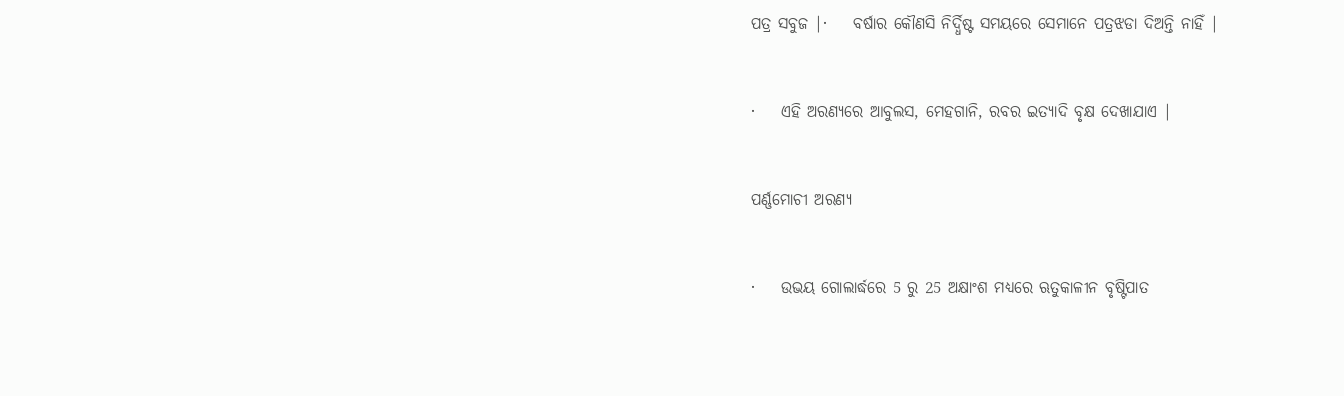ପତ୍ର ସବୁଜ |·    ବର୍ଷାର କୌଣସି ନିର୍ଦ୍ଧିଷ୍ଟ ସମୟରେ ସେମାନେ ପତ୍ରଝଡା ଦିଅନ୍ତି ନାହିଁ |


·    ଏହି ଅରଣ୍ୟରେ ଆବୁଲସ, ମେହଗାନି, ରବର ଇତ୍ୟାଦି ବୃକ୍ଷ ଦେଖାଯାଏ |


ପର୍ଣ୍ଣମୋଚୀ ଅରଣ୍ୟ


·    ଉଭୟ ଗୋଲାର୍ଦ୍ଧରେ 5 ରୁ 25 ଅକ୍ଷାଂଶ ମଧ୍ୟରେ ଋତୁକାଳୀନ ବୃଷ୍ଟିପାତ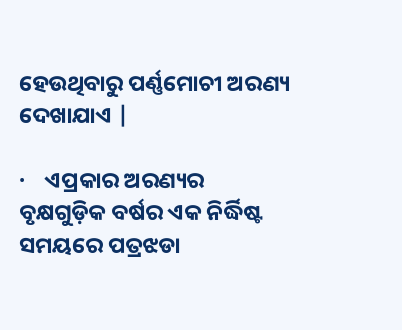ହେଉଥିବାରୁ ପର୍ଣ୍ଣମୋଚୀ ଅରଣ୍ୟ ଦେଖାଯାଏ |

·    ଏପ୍ରକାର ଅରଣ୍ୟର ବୃକ୍ଷଗୁଡ଼ିକ ବର୍ଷର ଏକ ନିର୍ଦ୍ଧିଷ୍ଟ ସମୟରେ ପତ୍ରଝଡା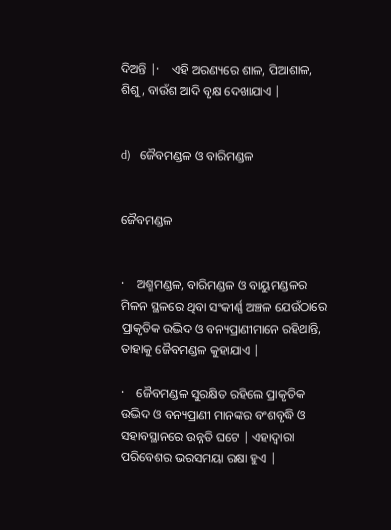ଦିଅନ୍ତି |·    ଏହି ଅରଣ୍ୟରେ ଶାଳ, ପିଆଶାଳ, ଶିଶୁ, ବାଉଁଶ ଆଦି ବୃକ୍ଷ ଦେଖାଯାଏ |


d)   ଜୈବମଣ୍ଡଳ ଓ ବାରିମଣ୍ଡଳ


ଜୈବମଣ୍ଡଳ


·    ଅଶ୍ମମଣ୍ଡଳ, ବାରିମଣ୍ଡଳ ଓ ବାୟୁମଣ୍ଡଳର ମିଳନ ସ୍ଥଳରେ ଥିବା ସଂକୀର୍ଣ୍ଣ ଅଞ୍ଚଳ ଯେଉଁଠାରେ ପ୍ରାକୃତିକ ଉଦ୍ଭିଦ ଓ ବନ୍ୟପ୍ରାଣୀମାନେ ରହିଥାନ୍ତି, ତାହାକୁ ଜୈବମଣ୍ଡଳ କୁହାଯାଏ |

·    ଜୈବମଣ୍ଡଳ ସୁରକ୍ଷିତ ରହିଲେ ପ୍ରାକୃତିକ ଉଦ୍ଭିଦ ଓ ବନ୍ୟପ୍ରାଣୀ ମାନଙ୍କର ବଂଶବୃଦ୍ଧି ଓ ସହାବସ୍ଥାନରେ ଉନ୍ନତି ଘଟେ | ଏହାଦ୍ବାରା ପରିବେଶର ଭରସମୟା ରକ୍ଷା ହୁଏ |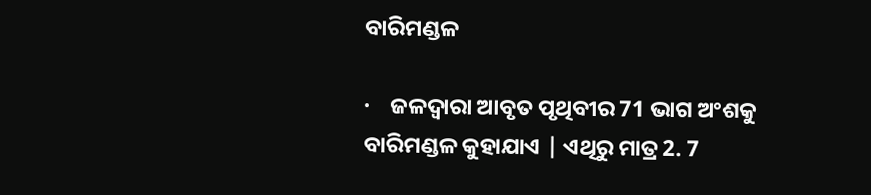ବାରିମଣ୍ଡଳ

·    ଜଳଦ୍ଵାରା ଆବୃତ ପୃଥିବୀର 71 ଭାଗ ଅଂଶକୁ ବାରିମଣ୍ଡଳ କୁହାଯାଏ | ଏଥିରୁ ମାତ୍ର 2. 7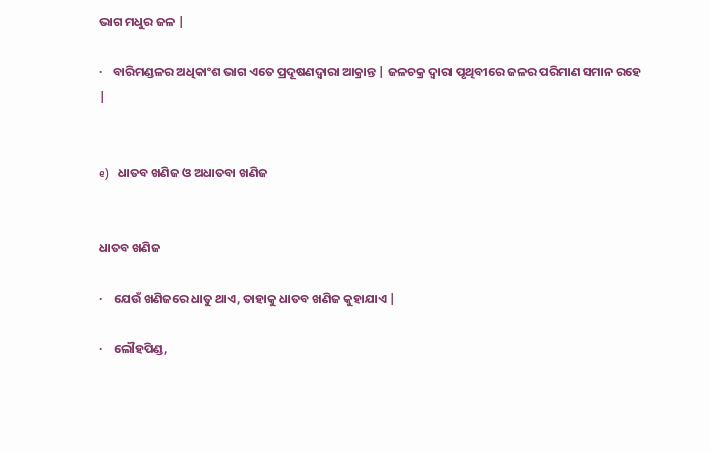ଭାଗ ମଧୁର ଜଳ |

·    ବାରିମଣ୍ଡଳର ଅଧିକାଂଶ ଭାଗ ଏତେ ପ୍ରଦୂଷଣଦ୍ୱାରା ଆକ୍ରାନ୍ତ | ଜଳଚକ୍ର ଦ୍ୱାରା ପୃଥିବୀରେ ଜଳର ପରିମାଣ ସମାନ ରହେ |


e)   ଧାତବ ଖଣିଜ ଓ ଅଧାତବା ଖଣିଜ


ଧାତବ ଖଣିଜ

·    ଯେଉଁ ଖଣିଜରେ ଧାତୁ ଥାଏ, ତାହାକୁ ଧାତବ ଖଣିଜ କୁହାଯାଏ |

·    ଲୌହପିଣ୍ଡ,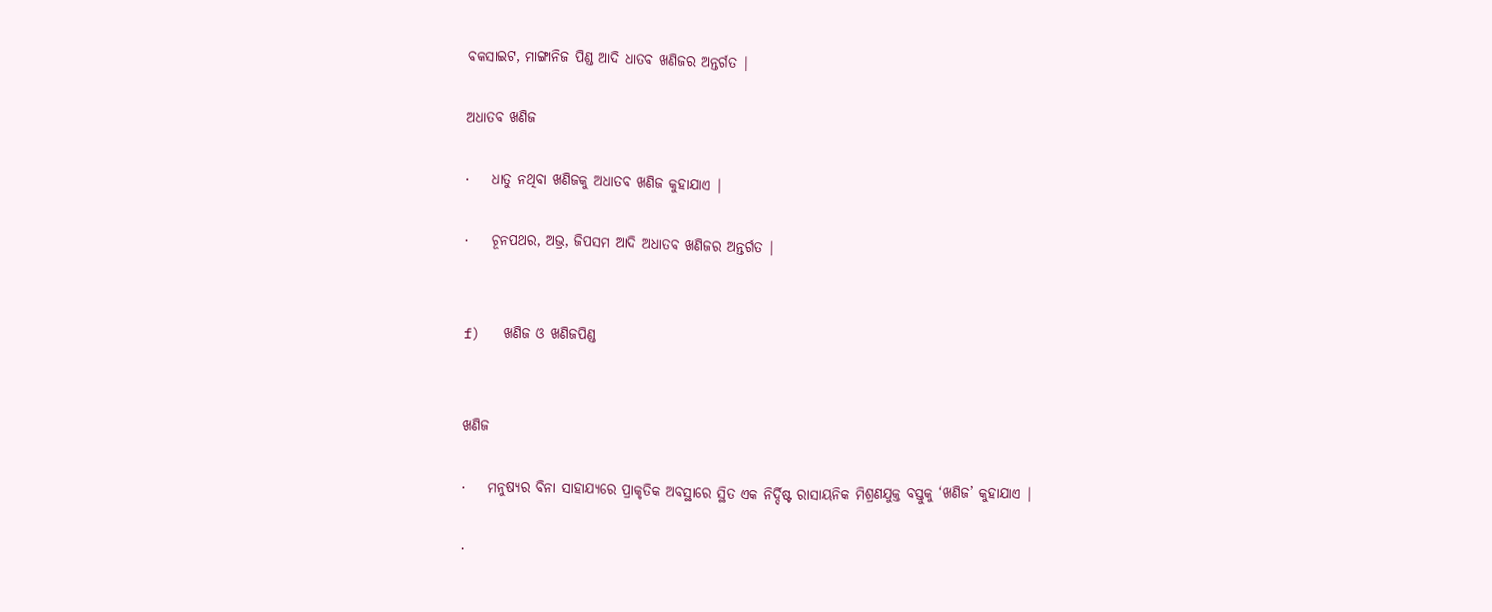ବକସାଇଟ, ମାଙ୍ଗାନିଜ ପିଣ୍ଡ ଆଦି ଧାତବ ଖଣିଜର ଅନ୍ତର୍ଗତ |

ଅଧାତବ ଖଣିଜ

·    ଧାତୁ ନଥିବା ଖଣିଜକୁ ଅଧାତବ ଖଣିଜ କୁହାଯାଏ |

·    ଚୂନପଥର, ଅଭ୍ର, ଜିପସମ ଆଦି ଅଧାତବ ଖଣିଜର ଅନ୍ତର୍ଗତ |


f)   ଖଣିଜ ଓ ଖଣିଜପିଣ୍ଡ


ଖଣିଜ

·    ମନୁଷ୍ୟର ବିନା ସାହାଯ୍ୟରେ ପ୍ରାକୃତିକ ଅବସ୍ଥାରେ ସ୍ଥିତ ଏକ ନିର୍ଦ୍ଦିଷ୍ଟ ରାସାୟନିକ ମିଶ୍ରଣଯୁକ୍ତ ବସ୍ତୁକୁ ‘ଖଣିଜ’ କୁହାଯାଏ |

·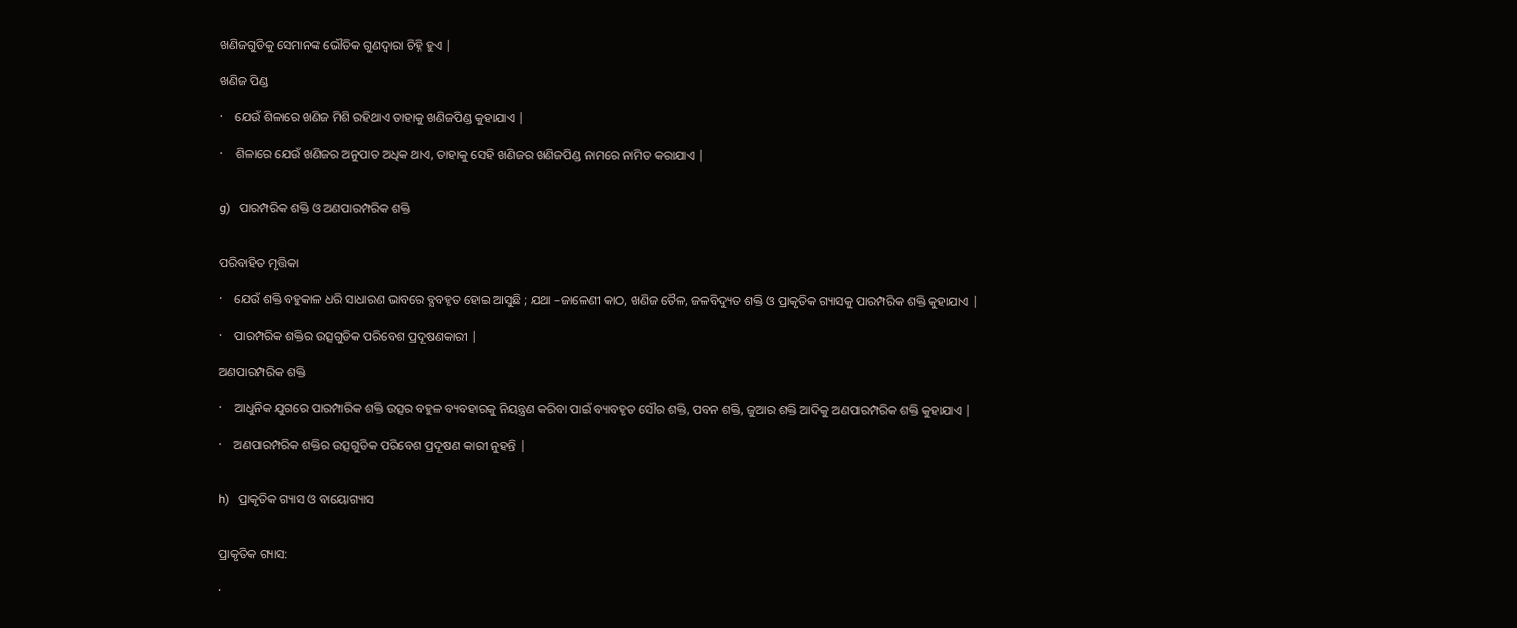ଖଣିଜଗୁଡିକୁ ସେମାନଙ୍କ ଭୌତିକ ଗୁଣଦ୍ୱାରା ଚିହ୍ନି ହୁଏ |

ଖଣିଜ ପିଣ୍ଡ

·    ଯେଉଁ ଶିଳାରେ ଖଣିଜ ମିଶି ରହିଥାଏ ତାହାକୁ ଖଣିଜପିଣ୍ଡ କୁହାଯାଏ |

·    ଶିଳାରେ ଯେଉଁ ଖଣିଜର ଅନୁପାତ ଅଧିକ ଥାଏ, ତାହାକୁ ସେହି ଖଣିଜର ଖଣିଜପିଣ୍ଡ ନାମରେ ନାମିତ କରାଯାଏ |


g)   ପାରମ୍ପରିକ ଶକ୍ତି ଓ ଅଣପାରମ୍ପରିକ ଶକ୍ତି


ପରିବାହିତ ମୃତ୍ତିକା

·    ଯେଉଁ ଶକ୍ତି ବହୁକାଳ ଧରି ସାଧାରଣ ଭାବରେ ବ୍ଯବହୃତ ହୋଇ ଆସୁଛି ; ଯଥା –ଜାଳେଣୀ କାଠ, ଖଣିଜ ତୈଳ, ଜଳବିଦ୍ୟୁତ ଶକ୍ତି ଓ ପ୍ରାକୃତିକ ଗ୍ୟାସକୁ ପାରମ୍ପରିକ ଶକ୍ତି କୁହାଯାଏ |

·    ପାରମ୍ପରିକ ଶକ୍ତିର ଉତ୍ସଗୁଡିକ ପରିବେଶ ପ୍ରଦୂଷଣକାରୀ |

ଅଣପାରମ୍ପରିକ ଶକ୍ତି

·    ଆଧୁନିକ ଯୁଗରେ ପାରମ୍ପାରିକ ଶକ୍ତି ଉତ୍ସର ବହୁଳ ବ୍ୟବହାରକୁ ନିୟନ୍ତ୍ରଣ କରିବା ପାଇଁ ବ୍ୟାବହୃତ ସୌର ଶକ୍ତି, ପବନ ଶକ୍ତି, ଜୁଆର ଶକ୍ତି ଆଦିକୁ ଅଣପାରମ୍ପରିକ ଶକ୍ତି କୁହାଯାଏ |

·    ଅଣପାରମ୍ପରିକ ଶକ୍ତିର ଉତ୍ସଗୁଡିକ ପରିବେଶ ପ୍ରଦୂଷଣ କାରୀ ନୁହନ୍ତି |


h)   ପ୍ରାକୃତିକ ଗ୍ୟାସ ଓ ବାୟୋଗ୍ୟାସ


ପ୍ରାକୃତିକ ଗ୍ୟାସ:

·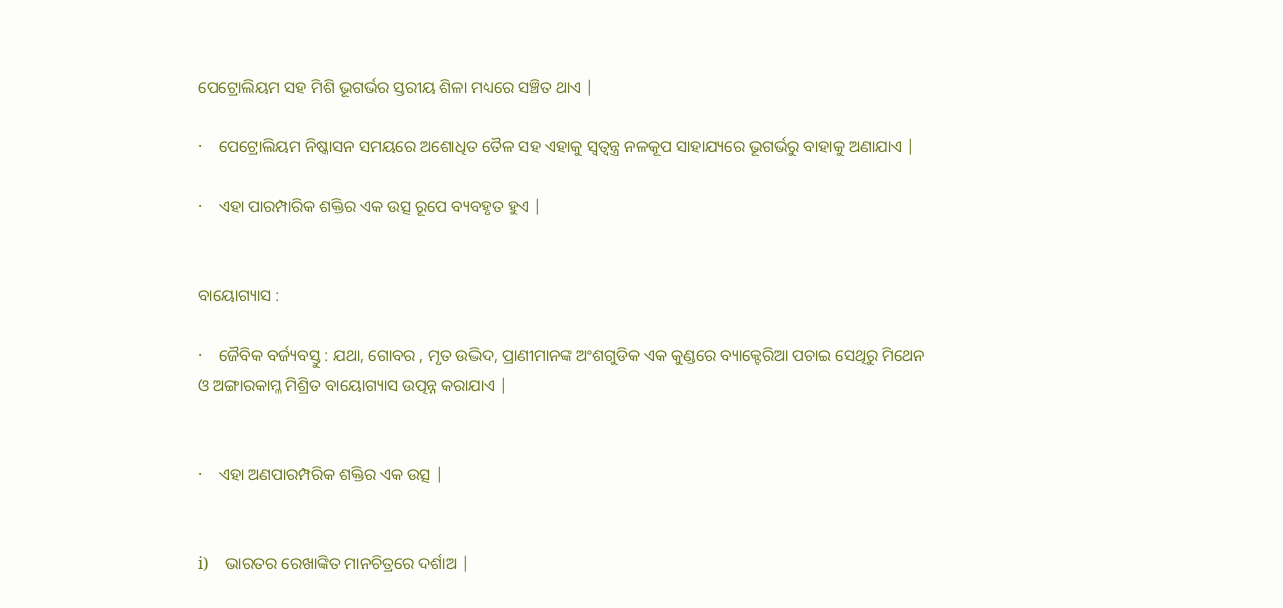ପେଟ୍ରୋଲିୟମ ସହ ମିଶି ଭୂଗର୍ଭର ସ୍ତରୀୟ ଶିଳା ମଧ୍ୟରେ ସଞ୍ଚିତ ଥାଏ |

·    ପେଟ୍ରୋଲିୟମ ନିଷ୍କାସନ ସମୟରେ ଅଶୋଧିତ ତୈଳ ସହ ଏହାକୁ ସ୍ଵତ୍ଵନ୍ତ୍ର ନଳକୂପ ସାହାଯ୍ୟରେ ଭୂଗର୍ଭରୁ ବାହାକୁ ଅଣାଯାଏ |

·    ଏହା ପାରମ୍ପାରିକ ଶକ୍ତିର ଏକ ଉତ୍ସ ରୂପେ ବ୍ୟବହୃତ ହୁଏ |


ବାୟୋଗ୍ୟାସ :

·    ଜୈବିକ ବର୍ଜ୍ୟବସ୍ତୁ : ଯଥା, ଗୋବର , ମୃତ ଉଦ୍ଭିଦ, ପ୍ରାଣୀମାନଙ୍କ ଅଂଶଗୁଡିକ ଏକ କୁଣ୍ଡରେ ବ୍ୟାକ୍ଟେରିଆ ପଚାଇ ସେଥିରୁ ମିଥେନ ଓ ଅଙ୍ଗାରକାମ୍ଳ ମିଶ୍ରିତ ବାୟୋଗ୍ୟାସ ଉତ୍ପନ୍ନ କରାଯାଏ |


·    ଏହା ଅଣପାରମ୍ପରିକ ଶକ୍ତିର ଏକ ଉତ୍ସ |


i)    ଭାରତର ରେଖାଙ୍କିତ ମାନଚିତ୍ରରେ ଦର୍ଶାଅ |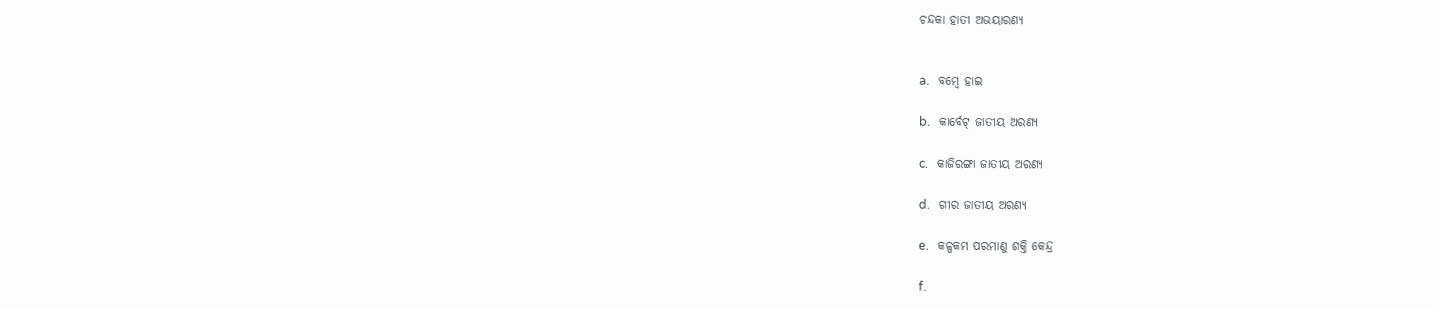ଚନ୍ଦକା ହାତୀ ଅଭୟାରଣ୍ୟ


a.   ବମ୍ବେ ହାଇ

b.   କାର୍ବେଟ୍ ଜାତୀୟ ଅରଣ୍ୟ

c.   କାଜିରଙ୍ଗା ଜାତୀୟ ଅରଣ୍ୟ

d.   ଗୀର ଜାତୀୟ ଅରଣ୍ୟ

e.   କଳ୍ପକମ ପରମାଣୁ ଶକ୍ତି କେନ୍ଦ୍ର

f.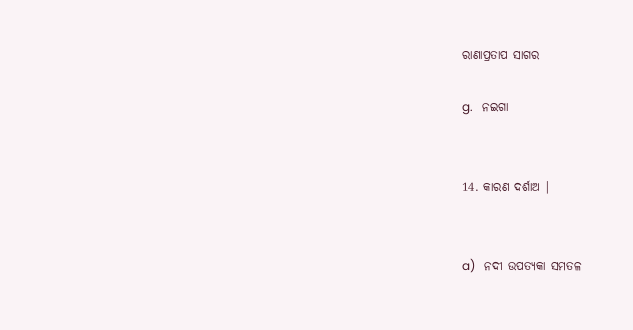ରାଣାପ୍ରତାପ ସାଗର

g.   ନଇଗା


14. କାରଣ ଦର୍ଶାଅ |


a)   ନଦୀ ଉପତ୍ୟକା ସମତଳ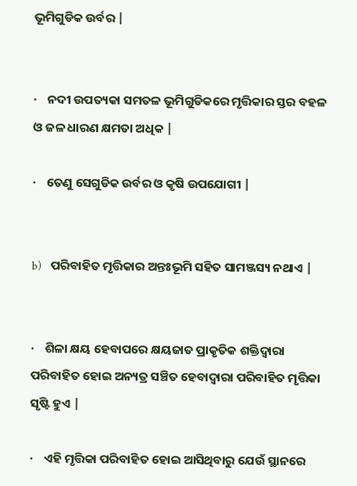ଭୂମିଗୁଡିକ ଉର୍ବର |


·    ନଦୀ ଉପତ୍ୟକା ସମତଳ ଭୂମିଗୁଡିକରେ ମୃତ୍ତିକାର ସ୍ତର ବହଳ ଓ ଜଳ ଧାରଣ କ୍ଷମତା ଅଧିକ |

·    ତେଣୁ ସେଗୁଡିକ ଉର୍ବର ଓ କୃଷି ଉପଯୋଗୀ |


b)   ପରିବାହିତ ମୃତ୍ତିକାର ଅନ୍ତଃଭୂମି ସହିତ ସାମଞ୍ଜସ୍ୟ ନଥାଏ |


·    ଶିଳା କ୍ଷୟ ହେବାପରେ କ୍ଷୟଜାତ ପ୍ରାକୃତିକ ଶକ୍ତିଦ୍ଵାରା ପରିବାହିତ ହୋଇ ଅନ୍ୟତ୍ର ସଞ୍ଚିତ ହେବାଦ୍ୱାରା ପରିବାହିତ ମୃତ୍ତିକା ସୃଷ୍ଟି ହୁଏ |

·    ଏହି ମୃତ୍ତିକା ପରିବାହିତ ହୋଇ ଆସିଥିବାରୁ ଯେଉଁ ସ୍ଥାନରେ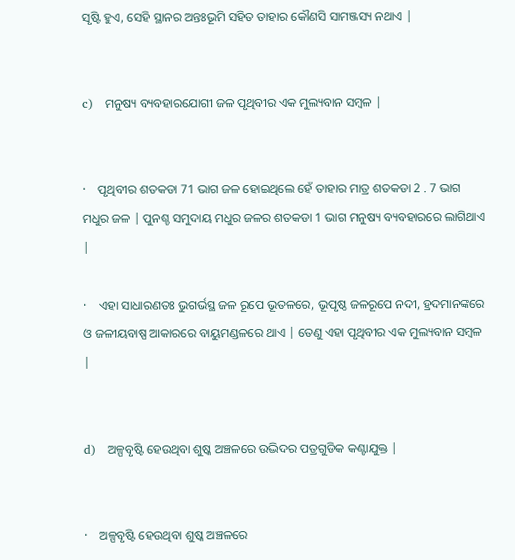ସୃଷ୍ଟି ହୁଏ, ସେହି ସ୍ଥାନର ଅନ୍ତଃଭୂମି ସହିତ ତାହାର କୌଣସି ସାମଞ୍ଜସ୍ୟ ନଥାଏ |


c)   ମନୁଷ୍ୟ ବ୍ୟବହାରଯୋଗୀ ଜଳ ପୃଥିବୀର ଏକ ମୁଲ୍ୟବାନ ସମ୍ବଳ |


·    ପୃଥିବୀର ଶତକଡା 71 ଭାଗ ଜଳ ହୋଇଥିଲେ ହେଁ ତାହାର ମାତ୍ର ଶତକଡା 2 . 7 ଭାଗ ମଧୁର ଜଳ | ପୁନଶ୍ଚ ସମୁଦାୟ ମଧୁର ଜଳର ଶତକଡା 1 ଭାଗ ମନୁଷ୍ୟ ବ୍ୟବହାରରେ ଲାଗିଥାଏ |

·    ଏହା ସାଧାରଣତଃ ଭୁଗର୍ଭସ୍ଥ ଜଳ ରୂପେ ଭୂତଳରେ, ଭୂପୃଷ୍ଠ ଜଳରୂପେ ନଦୀ, ହ୍ରଦମାନଙ୍କରେ ଓ ଜଳୀୟବାଷ୍ପ ଆକାରରେ ବାୟୁମଣ୍ଡଳରେ ଥାଏ | ତେଣୁ ଏହା ପୃଥିବୀର ଏକ ମୁଲ୍ୟବାନ ସମ୍ବଳ |


d)   ଅଳ୍ପବୃଷ୍ଟି ହେଉଥିବା ଶୁଷ୍କ ଅଞ୍ଚଳରେ ଉଦ୍ଭିଦର ପତ୍ରଗୁଡିକ କଣ୍ଟାଯୁକ୍ତ |


·    ଅଳ୍ପବୃଷ୍ଟି ହେଉଥିବା ଶୁଷ୍କ ଅଞ୍ଚଳରେ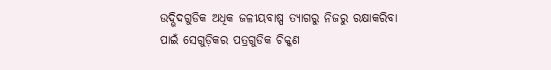ଉଦ୍ଭିଦଗୁଡିକ ଅଧିକ ଜଳୀୟବାଷ୍ପ ତ୍ୟାଗରୁ ନିଜରୁ ରକ୍ଷାକରିବା ପାଇଁ ସେଗୁଡ଼ିକର ପତ୍ରଗୁଡିକ ଚିକ୍କଣ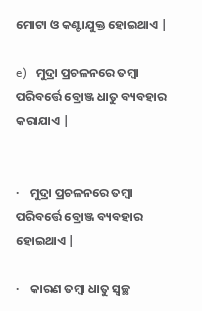ମୋଟା ଓ କଣ୍ଟାଯୁକ୍ତ ହୋଇଥାଏ |

e)   ମୁଦ୍ରା ପ୍ରଚଳନରେ ତମ୍ବା ପରିବର୍ତ୍ତେ ବ୍ରୋଞ୍ଜ ଧାତୁ ବ୍ୟବହାର କରାଯାଏ |


·    ମୁଦ୍ରା ପ୍ରଚଳନରେ ତମ୍ବା ପରିବର୍ତ୍ତେ ବ୍ରୋଞ୍ଜ ବ୍ୟବହାର ହୋଇଥାଏ |

·    କାରଣ ତମ୍ବା ଧାତୁ ସ୍ଵଚ୍ଛ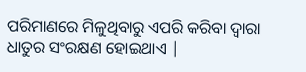ପରିମାଣରେ ମିଳୁଥିବାରୁ ଏପରି କରିବା ଦ୍ୱାରା ଧାତୁର ସଂରକ୍ଷଣ ହୋଇଥାଏ |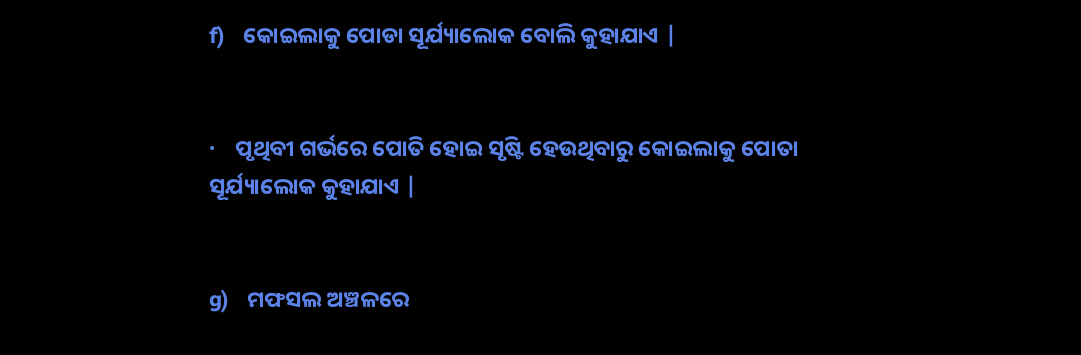f)   କୋଇଲାକୁ ପୋଡା ସୂର୍ଯ୍ୟାଲୋକ ବୋଲି କୁହାଯାଏ |


·    ପୃଥିବୀ ଗର୍ଭରେ ପୋତି ହୋଇ ସୃଷ୍ଟି ହେଉଥିବାରୁ କୋଇଲାକୁ ପୋତା ସୂର୍ଯ୍ୟାଲୋକ କୁହାଯାଏ |


g)   ମଫସଲ ଅଞ୍ଚଳରେ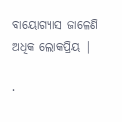ବାୟୋଗ୍ୟାସ ଜାଳେଣି ଅଧିକ ଲୋକପ୍ରିୟ |

·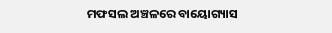ମଫସଲ ଅଞ୍ଚଳରେ ବାୟୋଗ୍ୟାସ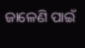ଜାଳେଣି ପାଇଁ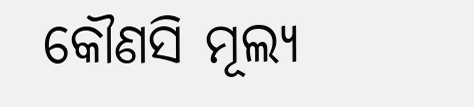କୌଣସି ମୂଲ୍ୟ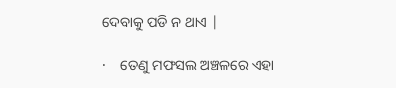ଦେବାକୁ ପଡି ନ ଥାଏ |

·    ତେଣୁ ମଫସଲ ଅଞ୍ଚଳରେ ଏହା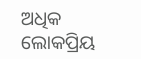ଅଧିକ ଲୋକପ୍ରିୟ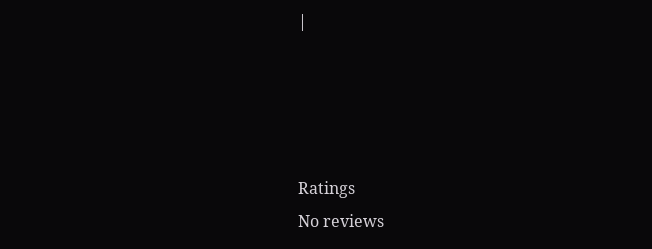|




Ratings
No reviews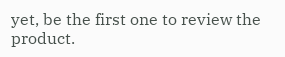yet, be the first one to review the product.